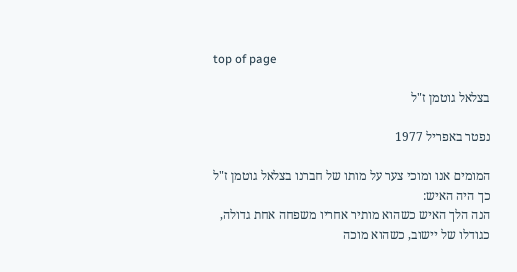top of page

בצלאל גוטמן ז"ל

נפטר באפריל 1977

המומים אנו ומוכי צער על מותו של חברנו בצלאל גוטמן ז"ל
כך היה האיש:
הנה הלך האיש כשהוא מותיר אחריו משפחה אחת גדולה, כגודלו של יישוב, כשהוא מוכה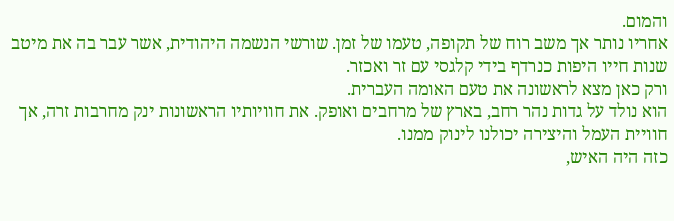והמום.
אחריו נותר אך משב רוח של תקופה, טעמו של זמן. שורשי הנשמה היהודית, אשר עבר בה את מיטב שנות חייו היפות כנרדף בידי קלגסי עם זר ואכזר.
ורק כאן מצא לראשונה את טעם האומה העברית.
הוא נולד על גדות נהר רחב, בארץ של מרחבים ואופק. את חוויותיו הראשונות ינק מחרבות זרה, אך חוויית העמל והיצירה יכולנו לינוק ממנו.
כזה היה האיש,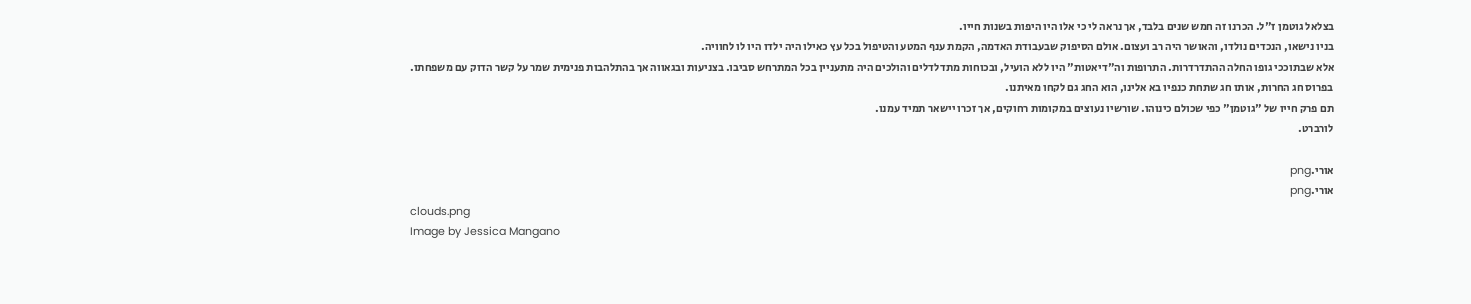בצלאל גוטמן ז"ל. הכרנו זה חמש שנים בלבד, אך נראה לי כי אלו היו היפות בשנות חייו.
בניו נישאו, הנכדים נולדו, והאושר היה רב ועצום. אולם הסיפוק שבעבודת האדמה, הקמת ענף המטע והטיפול בכל עץ כאילו היה ילדו היו לו לחוויה.
אלא שבתוככי גופו החלה ההתדרדרות. התרופות וה"דיאטות" היו ללא הועיל, ובכוחות מתדלדלים והולכים היה מתעניין בכל המתרחש סביבו. בצניעות ובגאווה אך בהתלהבות פנימית שמר על קשר הדוק עם משפחתו.
בפרוס חג החרות, אותו חג שתחת כנפיו בא אלינו, הוא החג גם לקחו מאיתנו.
תם פרק חייו של "גוטמן" כפי שכולם כינוהו. שורשיו נעוצים במקומות רחוקים, אך זכרו יישאר תמיד עמנו.
לורברט.

אורי.png
אורי.png
clouds.png
Image by Jessica Mangano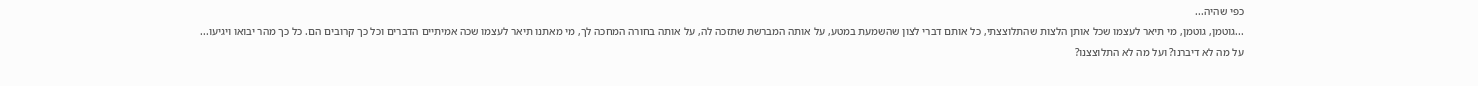כפי שהיה...
...גוטמן, גוטמן, מי תיאר לעצמו שכל אותן הלצות שהתלוצצתי, כל אותם דברי לצון שהשמעת במטע, על אותה המברשת שתזכה לה, על אותה בחורה המחכה לך, מי מאתנו תיאר לעצמו שכה אמיתיים הדברים וכל כך קרובים הם. כל כך מהר יבואו ויגיעו...
על מה לא דיברנו? ועל מה לא התלוצצנו?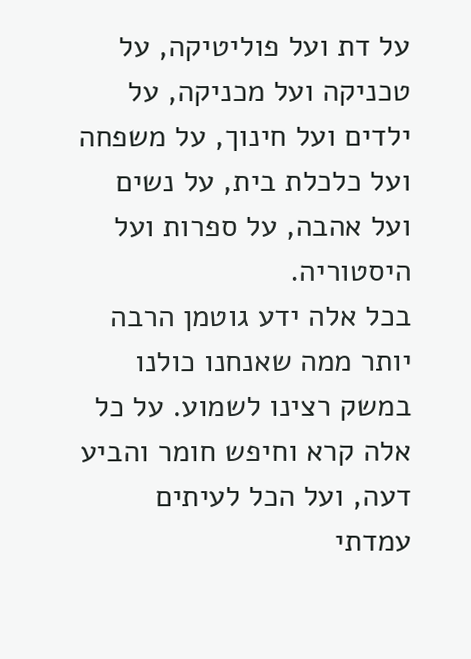על דת ועל פוליטיקה, על טכניקה ועל מכניקה, על ילדים ועל חינוך, על משפחה ועל כלכלת בית, על נשים ועל אהבה, על ספרות ועל היסטוריה.
בכל אלה ידע גוטמן הרבה יותר ממה שאנחנו כולנו במשק רצינו לשמוע. על כל אלה קרא וחיפש חומר והביע דעה, ועל הכל לעיתים עמדתי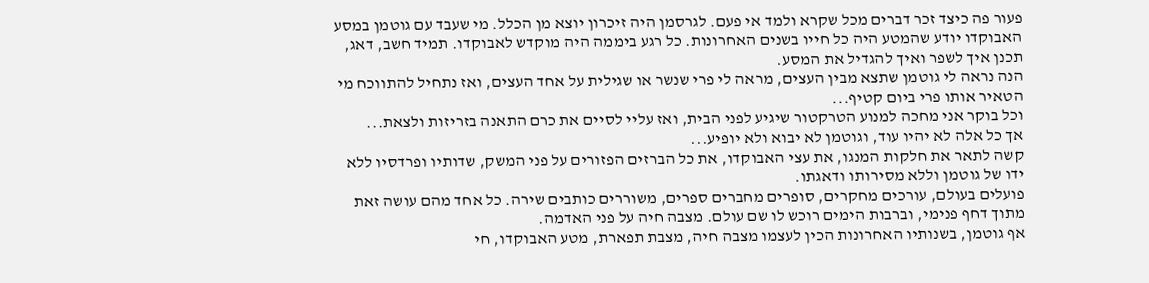פעור פה כיצד זכר דברים מכל שקרא ולמד אי פעם. לגרסמן היה זיכרון יוצא מן הכלל. מי שעבד עם גוטמן במסע האבוקדו יודע שהמטע היה כל חייו בשנים האחרונות. כל רגע ביממה היה מוקדש לאבוקדו. תמיד חשב, דאג, תכנן איך לשפר ואיך להגדיל את המסע.
הנה נראה לי גוטמן שתצא מבין העצים, מראה לי פרי שנשר או שגילית על אחד העצים, ואז נתחיל להתווכח מי הטאיר אותו פרי ביום קטיף...
וכל בוקר אני מחכה למנוע הטרקטור שיגיע לפני הבית, ואז עליי לסיים את כרם התאנה בזריזות ולצאת...
אך כל אלה לא יהיו עוד, וגוטמן לא יבוא ולא יופיע...
קשה לתאר את חלקות המנגו, את עצי האבוקדו, את כל הברזים הפזורים על פני המשק, שדותיו ופרדסיו ללא ידו של גוטמן וללא מסירותו ודאגתו.
פועלים בעולם, עורכים מחקרים, סופרים מחברים ספרים, משוררים כותבים שירה. כל אחד מהם עושה זאת מתוך דחף פנימי, וברבות הימים רוכש לו שם עולם. מצבה חיה על פני האדמה.
אף גוטמן, בשנותיו האחרונות הכין לעצמו מצבה חיה, מצבת תפארת, מטע האבוקדו, חי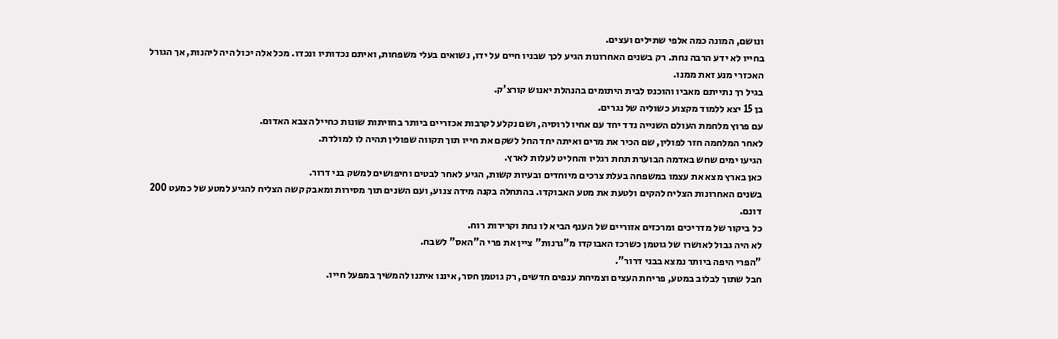ונושם, המונה כמה אלפי שתילים ועצים.
בחייו לא ידע הרבה נחת. רק בשנים האחרונות הגיע לכך שבניו חיים על ידו, נשואים בעלי משפחות, ואיתם נכדותיו ונכדו. מכל אלה יכול היה ליהנות, אך הגורל האכזרי מנע זאת ממנו.
בגיל רך נתייתם מאביו והוכנס לבית היתומים בהנהלת יאנוש קורצ'ק.
בן 15 יצא ללמוד מקצוע כשוליה של נגרים.
עם פרוץ מלחמת העולם השנייה נדד יחד עם אחיו לרוסיה, ושם נקלע לקרבות אכזריים ביותר בחזיתות שונות כחייל הצבא האדום.
לאחר המלחמה חזר לפולין, שם הכיר את מרים ואיתה יחד החל לשקם את חייו תוך תקווה שפולין תהיה לו למולדת.
הגיעו ימים שחש באדמה הבוערת תחת רגליו והחליט לעלות לארץ.
כאן בארץ מצא את עצמו במשפחה בעלת צרכים מיוחדים ובעיות קשות, הגיע לאחר לבטים וחיפושים למשק בני דרור.
בשנים האחרונות הצליח להקים ולטעת את מטע האבוקדו. בהתחלה בקנה מידה צנוע, ועם השנים תוך מסירות ומאבק קשה הצליח להגיע למטע של כמעט 200 דונם.
כל ביקור של מדריכים ומרכזים אזוריים של הענף הביא לו נחת וקרירות רוח.
לא היה גבול לאושרו של גוטמן כשרכז האבוקדו מ"גרנות" ציין את פרי ה"האס" לשבח.
"הפרי היפה ביותר נמצא בבני דרור".
חבל שתוך לבלוב במטע, פריחת העצים וצמיחת ענפים חדשים, רק גוטמן חסר, איננו איתנו להמשיך במפעל חייו.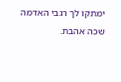ימתקו לך רגבי האדמה שכה אהבת.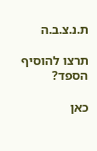ת.נ.צ.ב.ה

תרצו להוסיף הספד?

כאן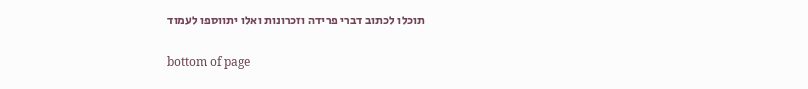תוכלו לכתוב דברי פרידה וזכרונות ואלו יתווספו לעמוד

bottom of page